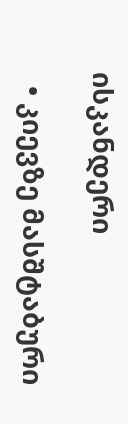ისკანდერი

  • კიევზე მასშტაბური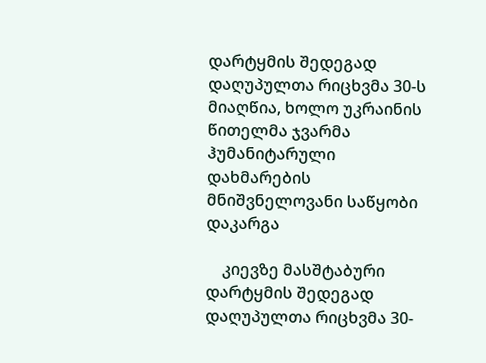დარტყმის შედეგად დაღუპულთა რიცხვმა 30-ს მიაღწია, ხოლო უკრაინის წითელმა ჯვარმა ჰუმანიტარული დახმარების მნიშვნელოვანი საწყობი დაკარგა

    კიევზე მასშტაბური დარტყმის შედეგად დაღუპულთა რიცხვმა 30-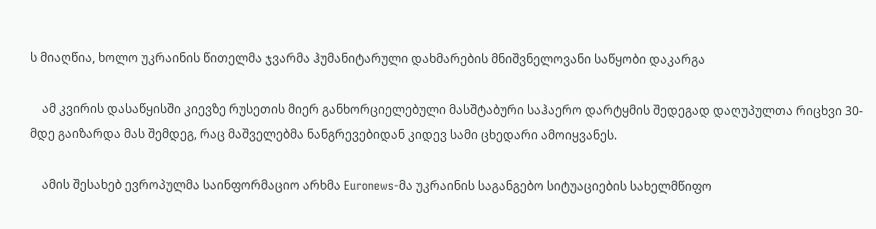ს მიაღწია, ხოლო უკრაინის წითელმა ჯვარმა ჰუმანიტარული დახმარების მნიშვნელოვანი საწყობი დაკარგა

    ამ კვირის დასაწყისში კიევზე რუსეთის მიერ განხორციელებული მასშტაბური საჰაერო დარტყმის შედეგად დაღუპულთა რიცხვი 30-მდე გაიზარდა მას შემდეგ, რაც მაშველებმა ნანგრევებიდან კიდევ სამი ცხედარი ამოიყვანეს.

    ამის შესახებ ევროპულმა საინფორმაციო არხმა Euronews-მა უკრაინის საგანგებო სიტუაციების სახელმწიფო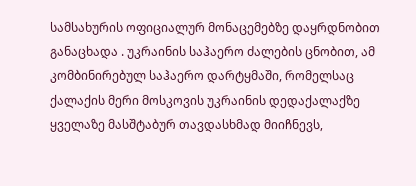სამსახურის ოფიციალურ მონაცემებზე დაყრდნობით განაცხადა . უკრაინის საჰაერო ძალების ცნობით, ამ კომბინირებულ საჰაერო დარტყმაში, რომელსაც ქალაქის მერი მოსკოვის უკრაინის დედაქალაქზე ყველაზე მასშტაბურ თავდასხმად მიიჩნევს,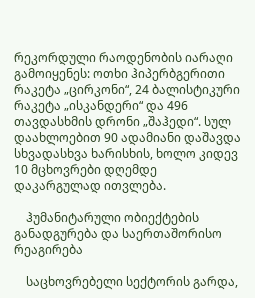რეკორდული რაოდენობის იარაღი გამოიყენეს: ოთხი ჰიპერბგერითი რაკეტა „ცირკონი“, 24 ბალისტიკური რაკეტა „ისკანდერი“ და 496 თავდასხმის დრონი „შაჰედი“. სულ დაახლოებით 90 ადამიანი დაშავდა სხვადასხვა ხარისხის, ხოლო კიდევ 10 მცხოვრები დღემდე დაკარგულად ითვლება.

    ჰუმანიტარული ობიექტების განადგურება და საერთაშორისო რეაგირება

    საცხოვრებელი სექტორის გარდა,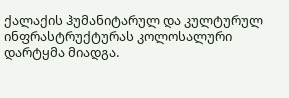ქალაქის ჰუმანიტარულ და კულტურულ ინფრასტრუქტურას კოლოსალური დარტყმა მიადგა.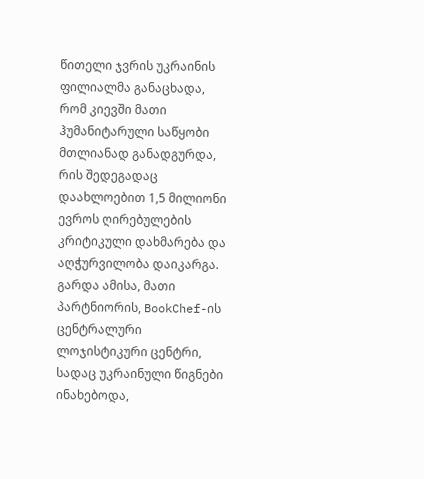წითელი ჯვრის უკრაინის ფილიალმა განაცხადა, რომ კიევში მათი ჰუმანიტარული საწყობი მთლიანად განადგურდა, რის შედეგადაც დაახლოებით 1,5 მილიონი ევროს ღირებულების კრიტიკული დახმარება და აღჭურვილობა დაიკარგა. გარდა ამისა, მათი პარტნიორის, BookChef-ის ცენტრალური ლოჯისტიკური ცენტრი, სადაც უკრაინული წიგნები ინახებოდა,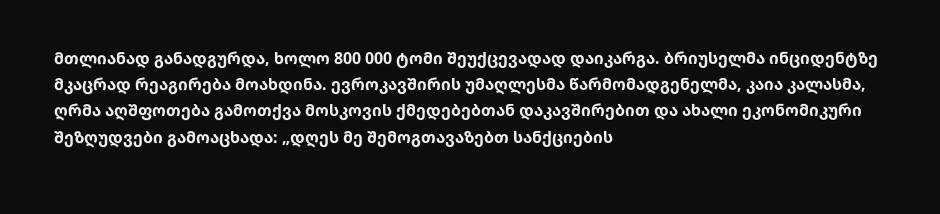მთლიანად განადგურდა, ხოლო 800 000 ტომი შეუქცევადად დაიკარგა. ბრიუსელმა ინციდენტზე მკაცრად რეაგირება მოახდინა. ევროკავშირის უმაღლესმა წარმომადგენელმა, კაია კალასმა, ღრმა აღშფოთება გამოთქვა მოსკოვის ქმედებებთან დაკავშირებით და ახალი ეკონომიკური შეზღუდვები გამოაცხადა: „დღეს მე შემოგთავაზებთ სანქციების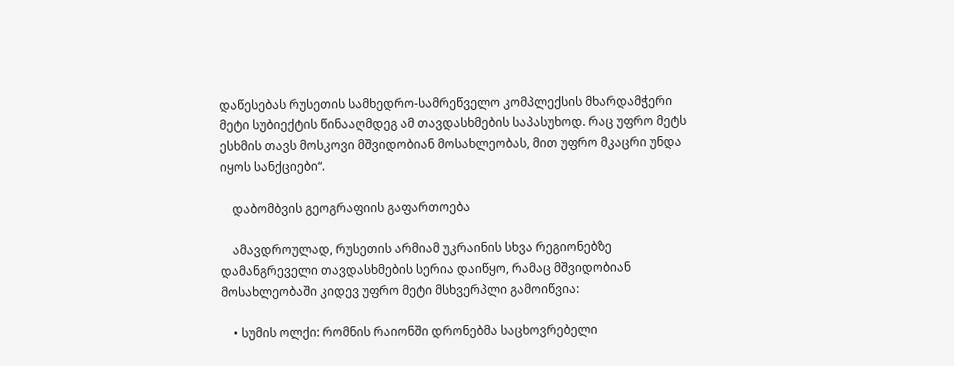დაწესებას რუსეთის სამხედრო-სამრეწველო კომპლექსის მხარდამჭერი მეტი სუბიექტის წინააღმდეგ ამ თავდასხმების საპასუხოდ. რაც უფრო მეტს ესხმის თავს მოსკოვი მშვიდობიან მოსახლეობას, მით უფრო მკაცრი უნდა იყოს სანქციები“.

    დაბომბვის გეოგრაფიის გაფართოება

    ამავდროულად, რუსეთის არმიამ უკრაინის სხვა რეგიონებზე დამანგრეველი თავდასხმების სერია დაიწყო, რამაც მშვიდობიან მოსახლეობაში კიდევ უფრო მეტი მსხვერპლი გამოიწვია:

    • სუმის ოლქი: რომნის რაიონში დრონებმა საცხოვრებელი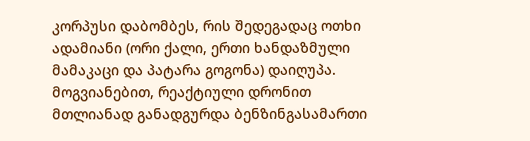კორპუსი დაბომბეს, რის შედეგადაც ოთხი ადამიანი (ორი ქალი, ერთი ხანდაზმული მამაკაცი და პატარა გოგონა) დაიღუპა. მოგვიანებით, რეაქტიული დრონით მთლიანად განადგურდა ბენზინგასამართი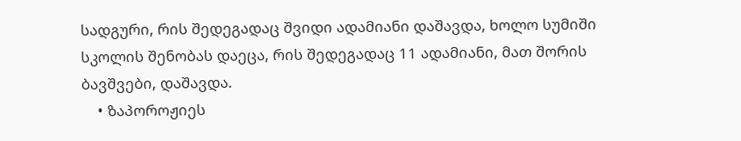სადგური, რის შედეგადაც შვიდი ადამიანი დაშავდა, ხოლო სუმიში სკოლის შენობას დაეცა, რის შედეგადაც 11 ადამიანი, მათ შორის ბავშვები, დაშავდა.
    • ზაპოროჟიეს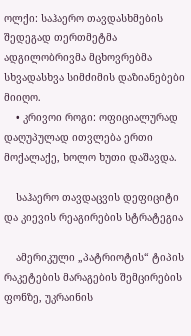ოლქი: საჰაერო თავდასხმების შედეგად თერთმეტმა ადგილობრივმა მცხოვრებმა სხვადასხვა სიმძიმის დაზიანებები მიიღო.
    • კრივოი როგი: ოფიციალურად დაღუპულად ითვლება ერთი მოქალაქე, ხოლო ხუთი დაშავდა.

    საჰაერო თავდაცვის დეფიციტი და კიევის რეაგირების სტრატეგია

    ამერიკული „პატრიოტის“ ტიპის რაკეტების მარაგების შემცირების ფონზე, უკრაინის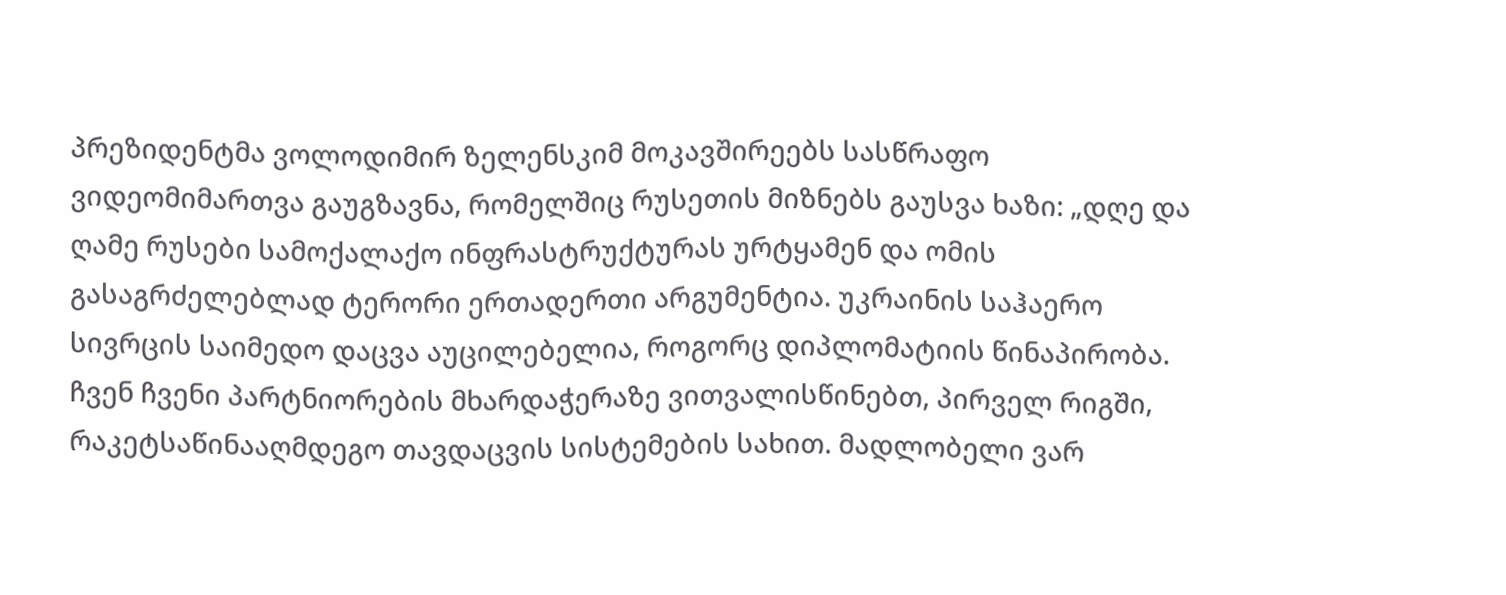პრეზიდენტმა ვოლოდიმირ ზელენსკიმ მოკავშირეებს სასწრაფო ვიდეომიმართვა გაუგზავნა, რომელშიც რუსეთის მიზნებს გაუსვა ხაზი: „დღე და ღამე რუსები სამოქალაქო ინფრასტრუქტურას ურტყამენ და ომის გასაგრძელებლად ტერორი ერთადერთი არგუმენტია. უკრაინის საჰაერო სივრცის საიმედო დაცვა აუცილებელია, როგორც დიპლომატიის წინაპირობა. ჩვენ ჩვენი პარტნიორების მხარდაჭერაზე ვითვალისწინებთ, პირველ რიგში, რაკეტსაწინააღმდეგო თავდაცვის სისტემების სახით. მადლობელი ვარ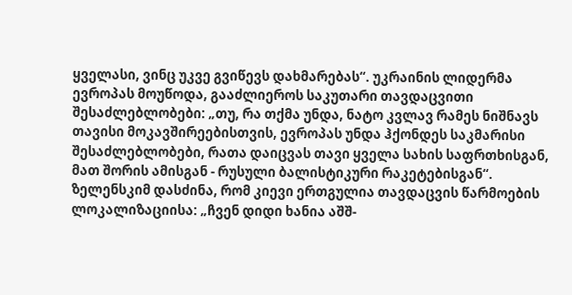ყველასი, ვინც უკვე გვიწევს დახმარებას“. უკრაინის ლიდერმა ევროპას მოუწოდა, გააძლიეროს საკუთარი თავდაცვითი შესაძლებლობები: „თუ, რა თქმა უნდა, ნატო კვლავ რამეს ნიშნავს თავისი მოკავშირეებისთვის, ევროპას უნდა ჰქონდეს საკმარისი შესაძლებლობები, რათა დაიცვას თავი ყველა სახის საფრთხისგან, მათ შორის ამისგან - რუსული ბალისტიკური რაკეტებისგან“. ზელენსკიმ დასძინა, რომ კიევი ერთგულია თავდაცვის წარმოების ლოკალიზაციისა: „ჩვენ დიდი ხანია აშშ-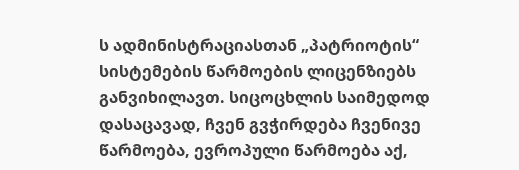ს ადმინისტრაციასთან „პატრიოტის“ სისტემების წარმოების ლიცენზიებს განვიხილავთ. სიცოცხლის საიმედოდ დასაცავად, ჩვენ გვჭირდება ჩვენივე წარმოება, ევროპული წარმოება აქ,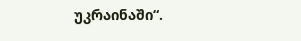უკრაინაში“.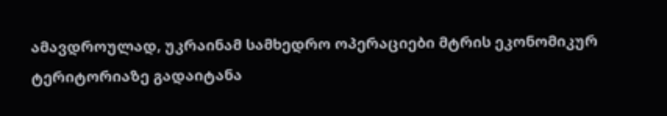ამავდროულად, უკრაინამ სამხედრო ოპერაციები მტრის ეკონომიკურ ტერიტორიაზე გადაიტანა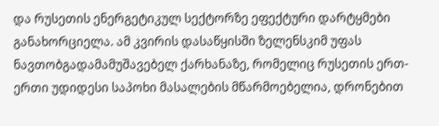და რუსეთის ენერგეტიკულ სექტორზე ეფექტური დარტყმები განახორციელა. ამ კვირის დასაწყისში ზელენსკიმ უფას ნავთობგადამამუშავებელ ქარხანაზე, რომელიც რუსეთის ერთ-ერთი უდიდესი საპოხი მასალების მწარმოებელია, დრონებით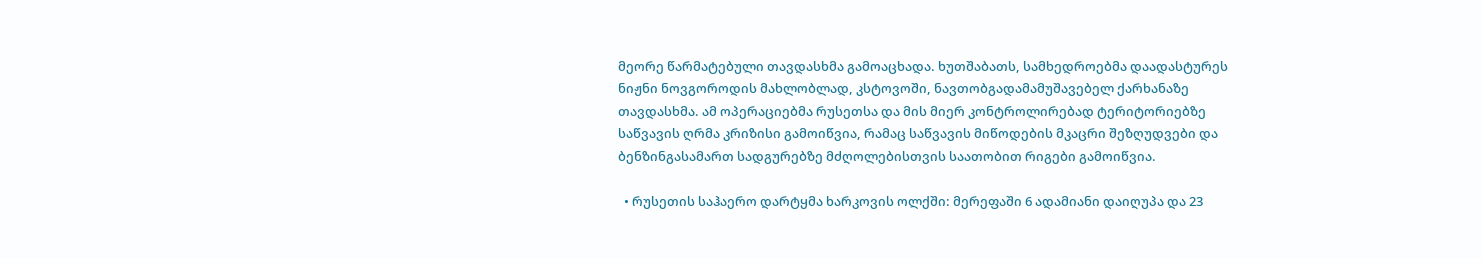მეორე წარმატებული თავდასხმა გამოაცხადა. ხუთშაბათს, სამხედროებმა დაადასტურეს ნიჟნი ნოვგოროდის მახლობლად, კსტოვოში, ნავთობგადამამუშავებელ ქარხანაზე თავდასხმა. ამ ოპერაციებმა რუსეთსა და მის მიერ კონტროლირებად ტერიტორიებზე საწვავის ღრმა კრიზისი გამოიწვია, რამაც საწვავის მიწოდების მკაცრი შეზღუდვები და ბენზინგასამართ სადგურებზე მძღოლებისთვის საათობით რიგები გამოიწვია.

  • რუსეთის საჰაერო დარტყმა ხარკოვის ოლქში: მერეფაში 6 ადამიანი დაიღუპა და 23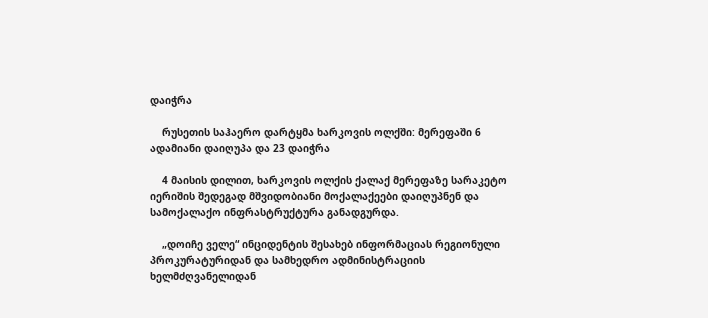დაიჭრა

    რუსეთის საჰაერო დარტყმა ხარკოვის ოლქში: მერეფაში 6 ადამიანი დაიღუპა და 23 დაიჭრა

    4 მაისის დილით, ხარკოვის ოლქის ქალაქ მერეფაზე სარაკეტო იერიშის შედეგად მშვიდობიანი მოქალაქეები დაიღუპნენ და სამოქალაქო ინფრასტრუქტურა განადგურდა.

    „დოიჩე ველე“ ინციდენტის შესახებ ინფორმაციას რეგიონული პროკურატურიდან და სამხედრო ადმინისტრაციის ხელმძღვანელიდან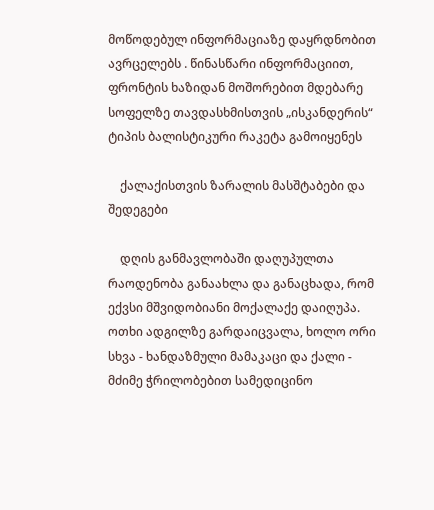მოწოდებულ ინფორმაციაზე დაყრდნობით ავრცელებს . წინასწარი ინფორმაციით, ფრონტის ხაზიდან მოშორებით მდებარე სოფელზე თავდასხმისთვის „ისკანდერის“ ტიპის ბალისტიკური რაკეტა გამოიყენეს

    ქალაქისთვის ზარალის მასშტაბები და შედეგები

    დღის განმავლობაში დაღუპულთა რაოდენობა განაახლა და განაცხადა, რომ ექვსი მშვიდობიანი მოქალაქე დაიღუპა. ოთხი ადგილზე გარდაიცვალა, ხოლო ორი სხვა - ხანდაზმული მამაკაცი და ქალი - მძიმე ჭრილობებით სამედიცინო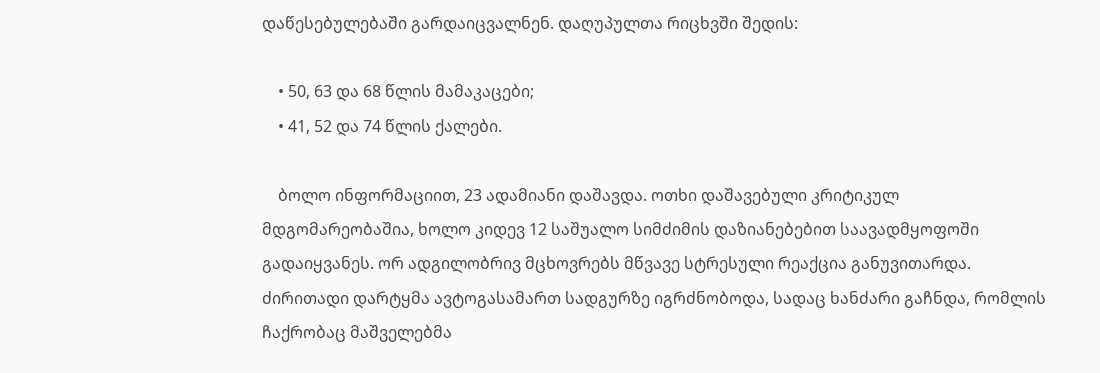დაწესებულებაში გარდაიცვალნენ. დაღუპულთა რიცხვში შედის:

    • 50, 63 და 68 წლის მამაკაცები;
    • 41, 52 და 74 წლის ქალები.

    ბოლო ინფორმაციით, 23 ადამიანი დაშავდა. ოთხი დაშავებული კრიტიკულ მდგომარეობაშია, ხოლო კიდევ 12 საშუალო სიმძიმის დაზიანებებით საავადმყოფოში გადაიყვანეს. ორ ადგილობრივ მცხოვრებს მწვავე სტრესული რეაქცია განუვითარდა. ძირითადი დარტყმა ავტოგასამართ სადგურზე იგრძნობოდა, სადაც ხანძარი გაჩნდა, რომლის ჩაქრობაც მაშველებმა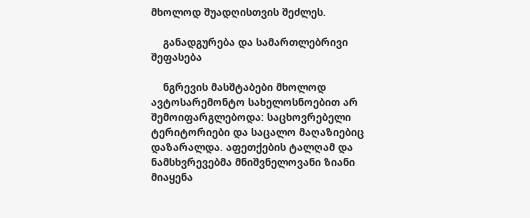მხოლოდ შუადღისთვის შეძლეს.

    განადგურება და სამართლებრივი შეფასება

    ნგრევის მასშტაბები მხოლოდ ავტოსარემონტო სახელოსნოებით არ შემოიფარგლებოდა: საცხოვრებელი ტერიტორიები და საცალო მაღაზიებიც დაზარალდა. აფეთქების ტალღამ და ნამსხვრევებმა მნიშვნელოვანი ზიანი მიაყენა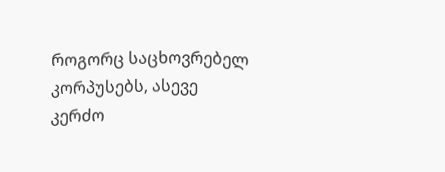როგორც საცხოვრებელ კორპუსებს, ასევე კერძო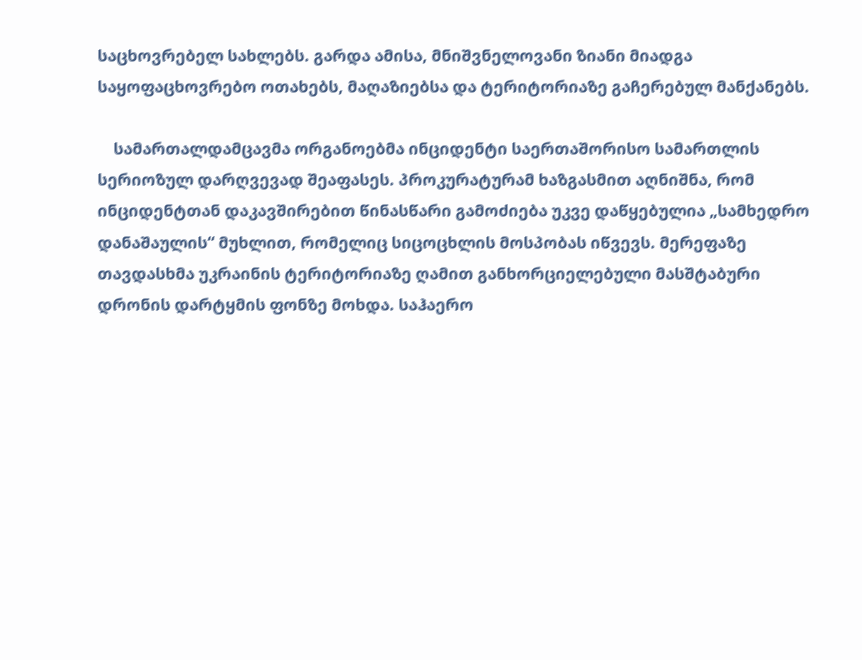საცხოვრებელ სახლებს. გარდა ამისა, მნიშვნელოვანი ზიანი მიადგა საყოფაცხოვრებო ოთახებს, მაღაზიებსა და ტერიტორიაზე გაჩერებულ მანქანებს.

    სამართალდამცავმა ორგანოებმა ინციდენტი საერთაშორისო სამართლის სერიოზულ დარღვევად შეაფასეს. პროკურატურამ ხაზგასმით აღნიშნა, რომ ინციდენტთან დაკავშირებით წინასწარი გამოძიება უკვე დაწყებულია „სამხედრო დანაშაულის“ მუხლით, რომელიც სიცოცხლის მოსპობას იწვევს. მერეფაზე თავდასხმა უკრაინის ტერიტორიაზე ღამით განხორციელებული მასშტაბური დრონის დარტყმის ფონზე მოხდა. საჰაერო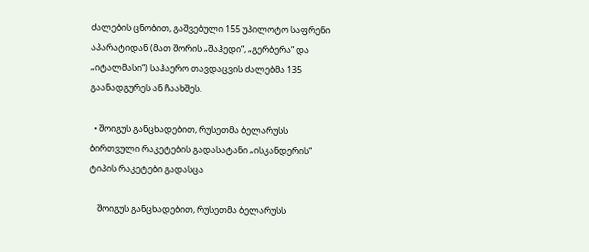ძალების ცნობით, გაშვებული 155 უპილოტო საფრენი აპარატიდან (მათ შორის „შაჰედი“, „გერბერა“ და „იტალმასი“) საჰაერო თავდაცვის ძალებმა 135 გაანადგურეს ან ჩაახშეს.

  • შოიგუს განცხადებით, რუსეთმა ბელარუსს ბირთვული რაკეტების გადასატანი „ისკანდერის“ ტიპის რაკეტები გადასცა

    შოიგუს განცხადებით, რუსეთმა ბელარუსს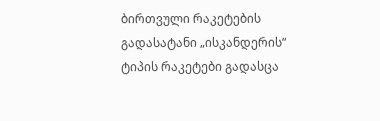ბირთვული რაკეტების გადასატანი „ისკანდერის“ ტიპის რაკეტები გადასცა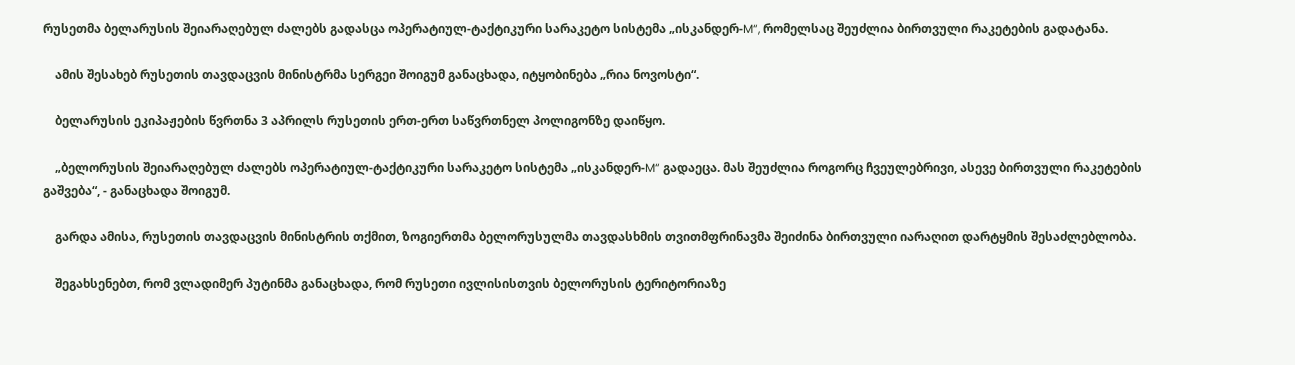რუსეთმა ბელარუსის შეიარაღებულ ძალებს გადასცა ოპერატიულ-ტაქტიკური სარაკეტო სისტემა „ისკანდერ-M“, რომელსაც შეუძლია ბირთვული რაკეტების გადატანა.

    ამის შესახებ რუსეთის თავდაცვის მინისტრმა სერგეი შოიგუმ განაცხადა, იტყობინება „რია ნოვოსტი“.

    ბელარუსის ეკიპაჟების წვრთნა 3 აპრილს რუსეთის ერთ-ერთ საწვრთნელ პოლიგონზე დაიწყო.

    „ბელორუსის შეიარაღებულ ძალებს ოპერატიულ-ტაქტიკური სარაკეტო სისტემა „ისკანდერ-M“ გადაეცა. მას შეუძლია როგორც ჩვეულებრივი, ასევე ბირთვული რაკეტების გაშვება“, - განაცხადა შოიგუმ.

    გარდა ამისა, რუსეთის თავდაცვის მინისტრის თქმით, ზოგიერთმა ბელორუსულმა თავდასხმის თვითმფრინავმა შეიძინა ბირთვული იარაღით დარტყმის შესაძლებლობა.

    შეგახსენებთ, რომ ვლადიმერ პუტინმა განაცხადა, რომ რუსეთი ივლისისთვის ბელორუსის ტერიტორიაზე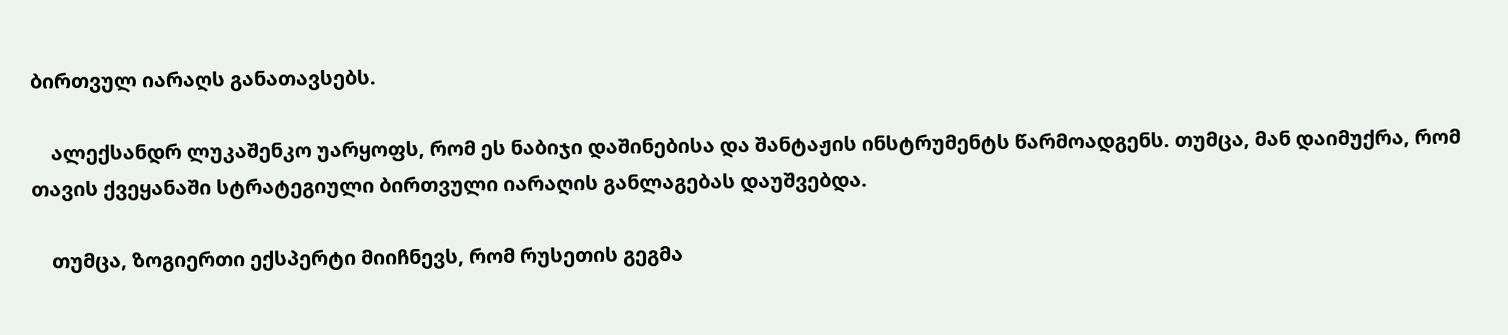ბირთვულ იარაღს განათავსებს.

    ალექსანდრ ლუკაშენკო უარყოფს, რომ ეს ნაბიჯი დაშინებისა და შანტაჟის ინსტრუმენტს წარმოადგენს. თუმცა, მან დაიმუქრა, რომ თავის ქვეყანაში სტრატეგიული ბირთვული იარაღის განლაგებას დაუშვებდა.

    თუმცა, ზოგიერთი ექსპერტი მიიჩნევს, რომ რუსეთის გეგმა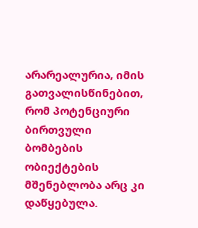არარეალურია, იმის გათვალისწინებით, რომ პოტენციური ბირთვული ბომბების ობიექტების მშენებლობა არც კი დაწყებულა.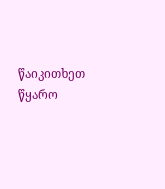წაიკითხეთ წყარო